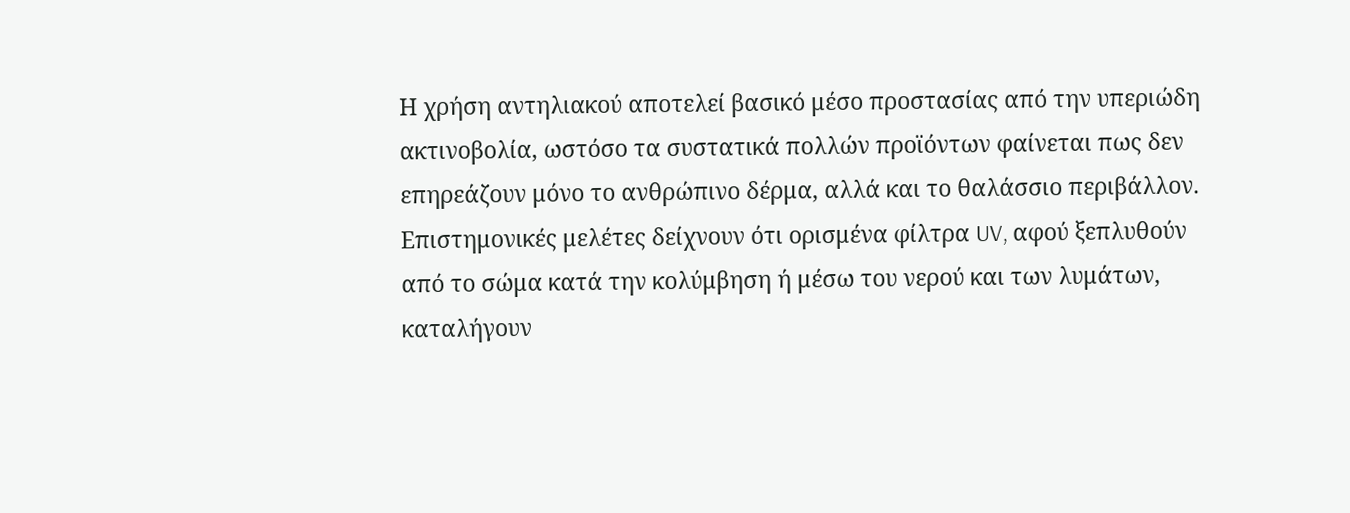Η χρήση αντηλιακού αποτελεί βασικό μέσο προστασίας από την υπεριώδη ακτινοβολία, ωστόσο τα συστατικά πολλών προϊόντων φαίνεται πως δεν επηρεάζουν μόνο το ανθρώπινο δέρμα, αλλά και το θαλάσσιο περιβάλλον. Επιστημονικές μελέτες δείχνουν ότι ορισμένα φίλτρα UV, αφού ξεπλυθούν από το σώμα κατά την κολύμβηση ή μέσω του νερού και των λυμάτων, καταλήγουν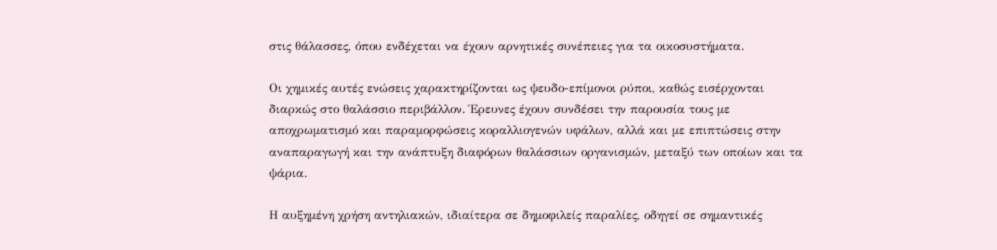στις θάλασσες, όπου ενδέχεται να έχουν αρνητικές συνέπειες για τα οικοσυστήματα.

Οι χημικές αυτές ενώσεις χαρακτηρίζονται ως ψευδο-επίμονοι ρύποι, καθώς εισέρχονται διαρκώς στο θαλάσσιο περιβάλλον. Έρευνες έχουν συνδέσει την παρουσία τους με αποχρωματισμό και παραμορφώσεις κοραλλιογενών υφάλων, αλλά και με επιπτώσεις στην αναπαραγωγή και την ανάπτυξη διαφόρων θαλάσσιων οργανισμών, μεταξύ των οποίων και τα ψάρια.

Η αυξημένη χρήση αντηλιακών, ιδιαίτερα σε δημοφιλείς παραλίες, οδηγεί σε σημαντικές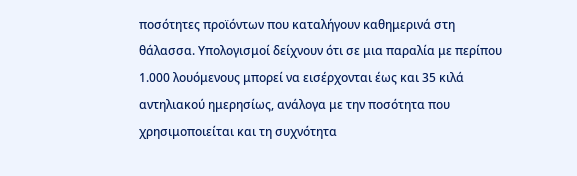ποσότητες προϊόντων που καταλήγουν καθημερινά στη θάλασσα. Υπολογισμοί δείχνουν ότι σε μια παραλία με περίπου 1.000 λουόμενους μπορεί να εισέρχονται έως και 35 κιλά αντηλιακού ημερησίως, ανάλογα με την ποσότητα που χρησιμοποιείται και τη συχνότητα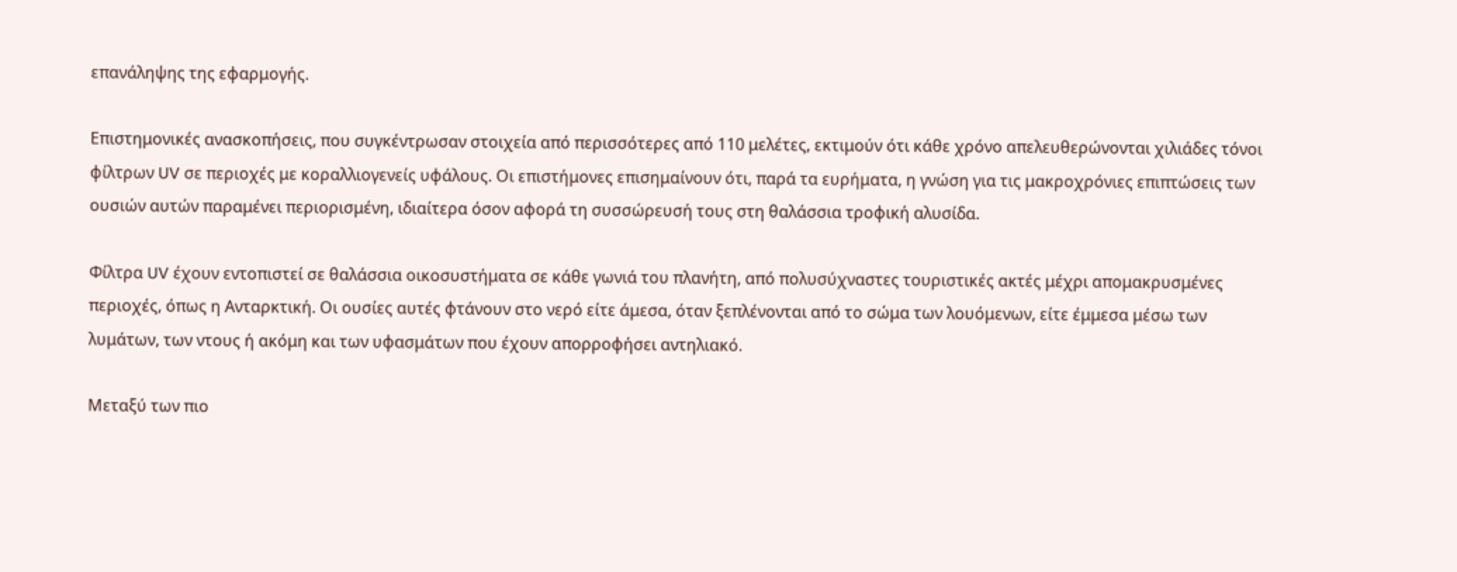επανάληψης της εφαρμογής.

Επιστημονικές ανασκοπήσεις, που συγκέντρωσαν στοιχεία από περισσότερες από 110 μελέτες, εκτιμούν ότι κάθε χρόνο απελευθερώνονται χιλιάδες τόνοι φίλτρων UV σε περιοχές με κοραλλιογενείς υφάλους. Οι επιστήμονες επισημαίνουν ότι, παρά τα ευρήματα, η γνώση για τις μακροχρόνιες επιπτώσεις των ουσιών αυτών παραμένει περιορισμένη, ιδιαίτερα όσον αφορά τη συσσώρευσή τους στη θαλάσσια τροφική αλυσίδα.

Φίλτρα UV έχουν εντοπιστεί σε θαλάσσια οικοσυστήματα σε κάθε γωνιά του πλανήτη, από πολυσύχναστες τουριστικές ακτές μέχρι απομακρυσμένες περιοχές, όπως η Ανταρκτική. Οι ουσίες αυτές φτάνουν στο νερό είτε άμεσα, όταν ξεπλένονται από το σώμα των λουόμενων, είτε έμμεσα μέσω των λυμάτων, των ντους ή ακόμη και των υφασμάτων που έχουν απορροφήσει αντηλιακό.

Μεταξύ των πιο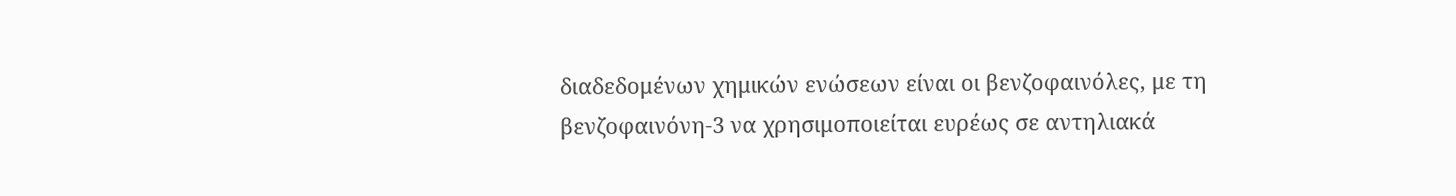διαδεδομένων χημικών ενώσεων είναι οι βενζοφαινόλες, με τη βενζοφαινόνη-3 να χρησιμοποιείται ευρέως σε αντηλιακά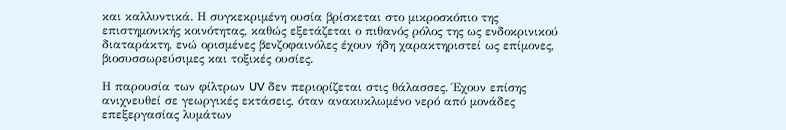και καλλυντικά. Η συγκεκριμένη ουσία βρίσκεται στο μικροσκόπιο της επιστημονικής κοινότητας, καθώς εξετάζεται ο πιθανός ρόλος της ως ενδοκρινικού διαταράκτη, ενώ ορισμένες βενζοφαινόλες έχουν ήδη χαρακτηριστεί ως επίμονες, βιοσυσσωρεύσιμες και τοξικές ουσίες.

Η παρουσία των φίλτρων UV δεν περιορίζεται στις θάλασσες. Έχουν επίσης ανιχνευθεί σε γεωργικές εκτάσεις, όταν ανακυκλωμένο νερό από μονάδες επεξεργασίας λυμάτων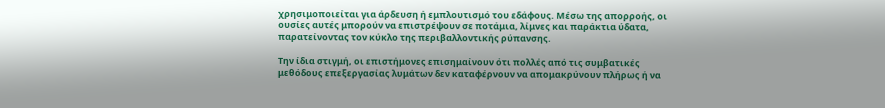χρησιμοποιείται για άρδευση ή εμπλουτισμό του εδάφους. Μέσω της απορροής, οι ουσίες αυτές μπορούν να επιστρέψουν σε ποτάμια, λίμνες και παράκτια ύδατα, παρατείνοντας τον κύκλο της περιβαλλοντικής ρύπανσης.

Την ίδια στιγμή, οι επιστήμονες επισημαίνουν ότι πολλές από τις συμβατικές μεθόδους επεξεργασίας λυμάτων δεν καταφέρνουν να απομακρύνουν πλήρως ή να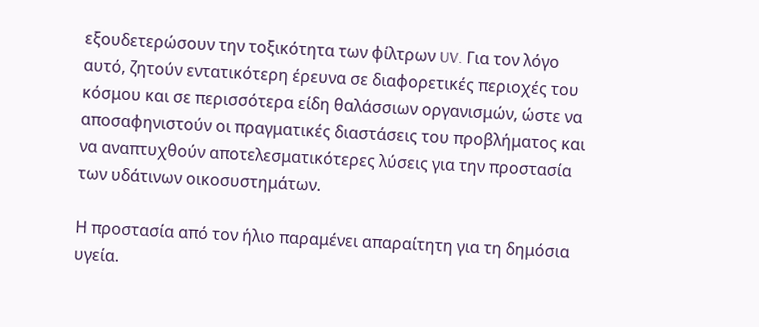εξουδετερώσουν την τοξικότητα των φίλτρων UV. Για τον λόγο αυτό, ζητούν εντατικότερη έρευνα σε διαφορετικές περιοχές του κόσμου και σε περισσότερα είδη θαλάσσιων οργανισμών, ώστε να αποσαφηνιστούν οι πραγματικές διαστάσεις του προβλήματος και να αναπτυχθούν αποτελεσματικότερες λύσεις για την προστασία των υδάτινων οικοσυστημάτων.

Η προστασία από τον ήλιο παραμένει απαραίτητη για τη δημόσια υγεία.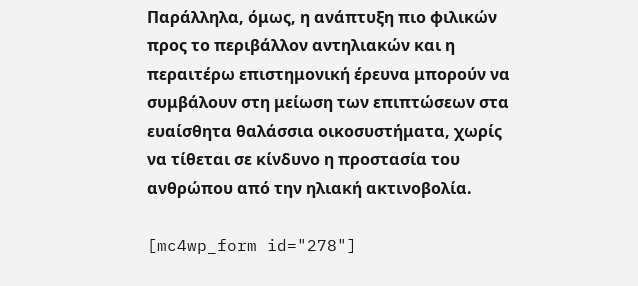Παράλληλα, όμως, η ανάπτυξη πιο φιλικών προς το περιβάλλον αντηλιακών και η περαιτέρω επιστημονική έρευνα μπορούν να συμβάλουν στη μείωση των επιπτώσεων στα ευαίσθητα θαλάσσια οικοσυστήματα, χωρίς να τίθεται σε κίνδυνο η προστασία του ανθρώπου από την ηλιακή ακτινοβολία.

[mc4wp_form id="278"]